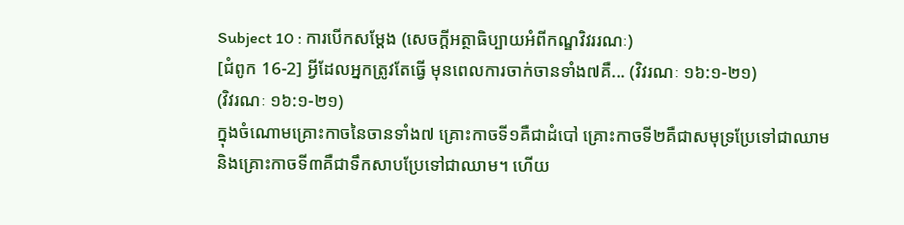Subject 10 : ការបើកសម្តែង (សេចក្តីអត្ថាធិប្បាយអំពីកណ្ឌវិវររណៈ)
[ជំពូក 16-2] អ្វីដែលអ្នកត្រូវតែធ្វើ មុនពេលការចាក់ចានទាំង៧គឺ... (វិវរណៈ ១៦:១-២១)
(វិវរណៈ ១៦:១-២១)
ក្នុងចំណោមគ្រោះកាចនៃចានទាំង៧ គ្រោះកាចទី១គឺជាដំបៅ គ្រោះកាចទី២គឺជាសមុទ្រប្រែទៅជាឈាម និងគ្រោះកាចទី៣គឺជាទឹកសាបប្រែទៅជាឈាម។ ហើយ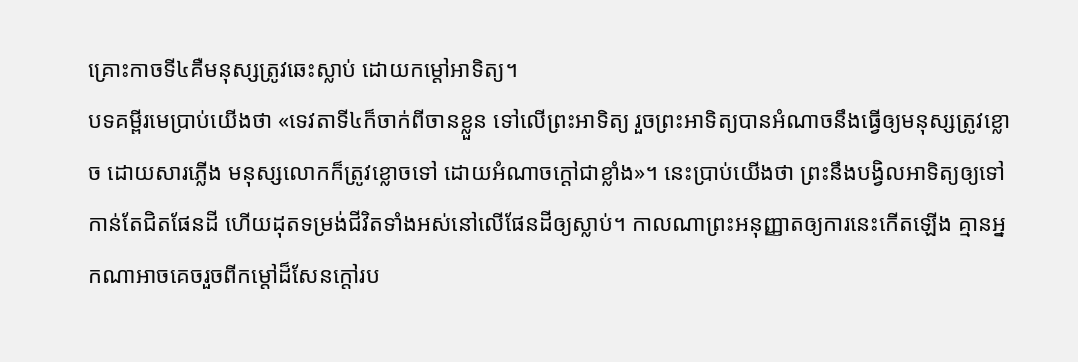គ្រោះកាចទី៤គឺមនុស្សត្រូវឆេះស្លាប់ ដោយកម្តៅអាទិត្យ។
បទគម្ពីរមេប្រាប់យើងថា «ទេវតាទី៤ក៏ចាក់ពីចានខ្លួន ទៅលើព្រះអាទិត្យ រួចព្រះអាទិត្យបានអំណាចនឹងធ្វើឲ្យមនុស្សត្រូវខ្លោច ដោយសារភ្លើង មនុស្សលោកក៏ត្រូវខ្លោចទៅ ដោយអំណាចក្តៅជាខ្លាំង»។ នេះប្រាប់យើងថា ព្រះនឹងបង្វិលអាទិត្យឲ្យទៅកាន់តែជិតផែនដី ហើយដុតទម្រង់ជីវិតទាំងអស់នៅលើផែនដីឲ្យស្លាប់។ កាលណាព្រះអនុញ្ញាតឲ្យការនេះកើតឡើង គ្មានអ្នកណាអាចគេចរួចពីកម្តៅដ៏សែនក្តៅរប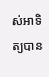ស់អាទិត្យបាន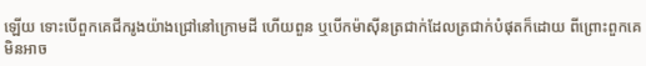ឡើយ ទោះបើពួកគេជីករូងយ៉ាងជ្រៅនៅក្រោមដី ហើយពួន ឬបើកម៉ាស៊ីនត្រជាក់ដែលត្រជាក់បំផុតក៏ដោយ ពីព្រោះពួកគេមិនអាច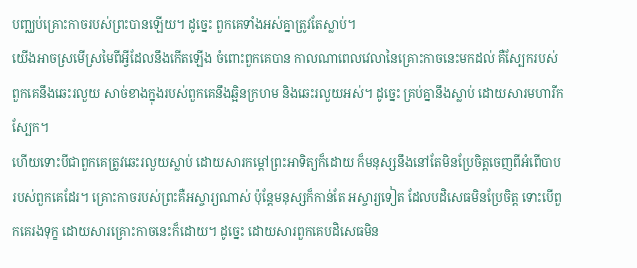បញ្ឈប់គ្រោះកាចរបស់ព្រះបានឡើយ។ ដូច្នេះ ពួកគេទាំងអស់គ្នាត្រូវតែស្លាប់។
យើងអាចស្រមើស្រមៃពីអ្វីដែលនឹងកើតឡើង ចំពោះពួកគេបាន កាលណាពេលវេលានៃគ្រោះកាចនេះមកដល់ គឺស្បែករបស់ពួកគេនឹងឆេះរលួយ សាច់ខាងក្នុងរបស់ពួកគេនឹងឆ្អិនក្រហម និងឆេះរលួយអស់។ ដូច្នេះ គ្រប់គ្នានឹងស្លាប់ ដោយសារមហារីកស្បែក។
ហើយទោះបីជាពួកគេត្រូវឆេះរលួយស្លាប់ ដោយសារកម្តៅព្រះអាទិត្យក៏ដោយ ក៏មនុស្សនឹងនៅតែមិនប្រែចិត្តចេញពីអំពើបាបរបស់ពួកគេដែរ។ គ្រោះកាចរបស់ព្រះគឺអស្ចារ្យណាស់ ប៉ុន្តែមនុស្សក៏កាន់តែ អស្ចារ្យទៀត ដែលបដិសេធមិនប្រែចិត្ត ទោះបើពួកគេរងទុក្ខ ដោយសារគ្រោះកាចនេះក៏ដោយ។ ដូច្នេះ ដោយសារពួកគេបដិសេធមិន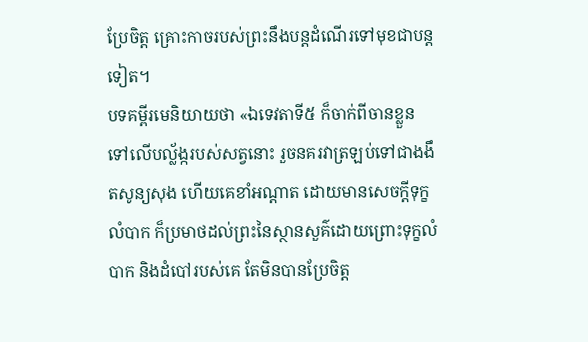ប្រែចិត្ត គ្រោះកាចរបស់ព្រះនឹងបន្តដំណើរទៅមុខជាបន្តទៀត។
បទគម្ពីរមេនិយាយថា «ឯទេវតាទី៥ ក៏ចាក់ពីចានខ្លួន ទៅលើបល្ល័ង្ករបស់សត្វនោះ រួចនគរវាត្រឡប់ទៅជាងងឹតសូន្យសុង ហើយគេខាំអណ្តាត ដោយមានសេចក្តីទុក្ខលំបាក ក៏ប្រមាថដល់ព្រះនៃស្ថានសួគ៌ដោយព្រោះទុក្ខលំបាក និងដំបៅរបស់គេ តែមិនបានប្រែចិត្ត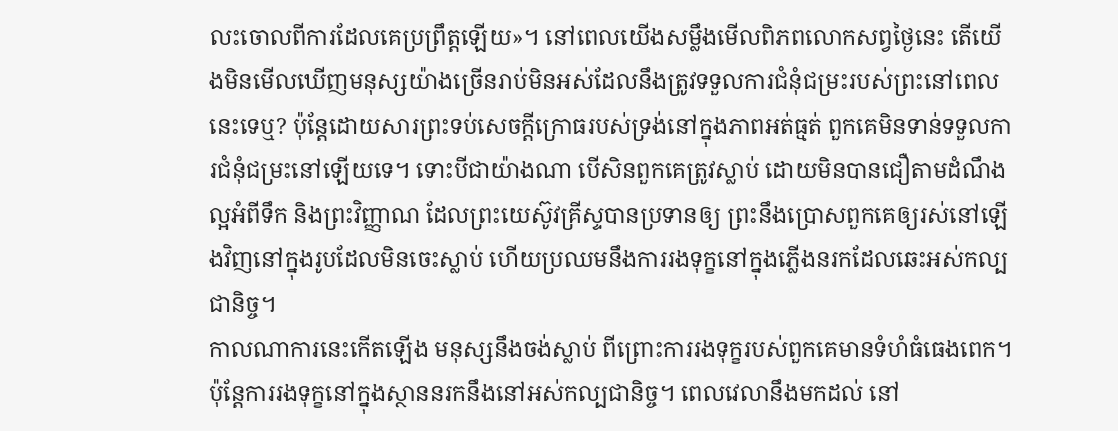លះចោលពីការដែលគេប្រព្រឹត្តឡើយ»។ នៅពេលយើងសម្លឹងមើលពិភពលោកសព្វថ្ងៃនេះ តើយើងមិនមើលឃើញមនុស្សយ៉ាងច្រើនរាប់មិនអស់ដែលនឹងត្រូវទទួលការជំនុំជម្រះរបស់ព្រះនៅពេលនេះទេឬ? ប៉ុន្តែដោយសារព្រះទប់សេចក្តីក្រោធរបស់ទ្រង់នៅក្នុងភាពអត់ធ្មត់ ពួកគេមិនទាន់ទទួលការជំនុំជម្រះនៅឡើយទេ។ ទោះបីជាយ៉ាងណា បើសិនពួកគេត្រូវស្លាប់ ដោយមិនបានជឿតាមដំណឹងល្អអំពីទឹក និងព្រះវិញ្ញាណ ដែលព្រះយេស៊ូវគ្រីស្ទបានប្រទានឲ្យ ព្រះនឹងប្រោសពួកគេឲ្យរស់នៅឡើងវិញនៅក្នុងរូបដែលមិនចេះស្លាប់ ហើយប្រឈមនឹងការរងទុក្ខនៅក្នុងភ្លើងនរកដែលឆេះអស់កល្បជានិច្ច។
កាលណាការនេះកើតឡើង មនុស្សនឹងចង់ស្លាប់ ពីព្រោះការរងទុក្ខរបស់ពួកគេមានទំហំធំធេងពេក។ ប៉ុន្តែការរងទុក្ខនៅក្នុងស្ថាននរកនឹងនៅអស់កល្បជានិច្ច។ ពេលវេលានឹងមកដល់ នៅ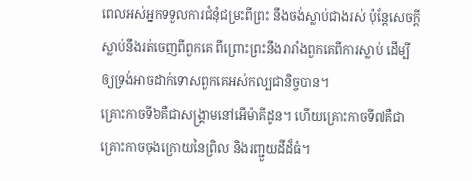ពេលអស់អ្នកទទួលការជំនុំជម្រះពីព្រះ នឹងចង់ស្លាប់ជាងរស់ ប៉ុន្តែសេចក្តីស្លាប់នឹងរត់ចេញពីពួកគេ ពីព្រោះព្រះនឹងរារាំងពួកគេពីការស្លាប់ ដើម្បីឲ្យទ្រង់អាចដាក់ទោសពួកគេអស់កល្បជានិច្ចបាន។
គ្រោះកាចទី៦គឺជាសង្រ្គាមនៅអើម៉ាគីដូន។ ហើយគ្រោះកាចទី៧គឺជាគ្រោះកាចចុងក្រោយនៃព្រិល និងរញ្ជួយដីដ៏ធំ។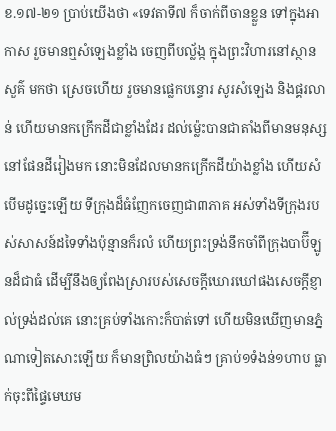ខ.១៧-២១ ប្រាប់យើងថា «ទេវតាទី៧ ក៏ចាក់ពីចានខ្លួន ទៅក្នុងអាកាស រួចមានឮសំឡេងខ្លាំង ចេញពីបល្ល័ង្ក ក្នុងព្រះវិហារនៅស្ថានសួគ៌ មកថា ស្រេចហើយ រួចមានផ្លេកបន្ទោរ សូរសំឡេង និងផ្គរលាន់ ហើយមានកក្រើកដីជាខ្លាំងដែរ ដល់ម៉្លេះបានជាតាំងពីមានមនុស្សនៅផែនដីរៀងមក នោះមិនដែលមានកក្រើកដីយ៉ាងខ្លាំង ហើយសំបើមដូច្នេះឡើយ ទីក្រុងដ៏ធំញែកចេញជា៣ភាគ អស់ទាំងទីក្រុងរបស់សាសន៍ដទៃទាំងប៉ុន្មានក៏រលំ ហើយព្រះទ្រង់នឹកចាំពីក្រុងបាប៊ីឡូនដ៏ជាធំ ដើម្បីនឹងឲ្យពែងស្រារបស់សេចក្តីឃោរឃៅផងសេចក្តីខ្ញាល់ទ្រង់ដល់គេ នោះគ្រប់ទាំងកោះក៏បាត់ទៅ ហើយមិនឃើញមានភ្នំណាទៀតសោះឡើយ ក៏មានព្រិលយ៉ាងធំៗ គ្រាប់១ទំងន់១ហាប ធ្លាក់ចុះពីផ្ទៃមេឃម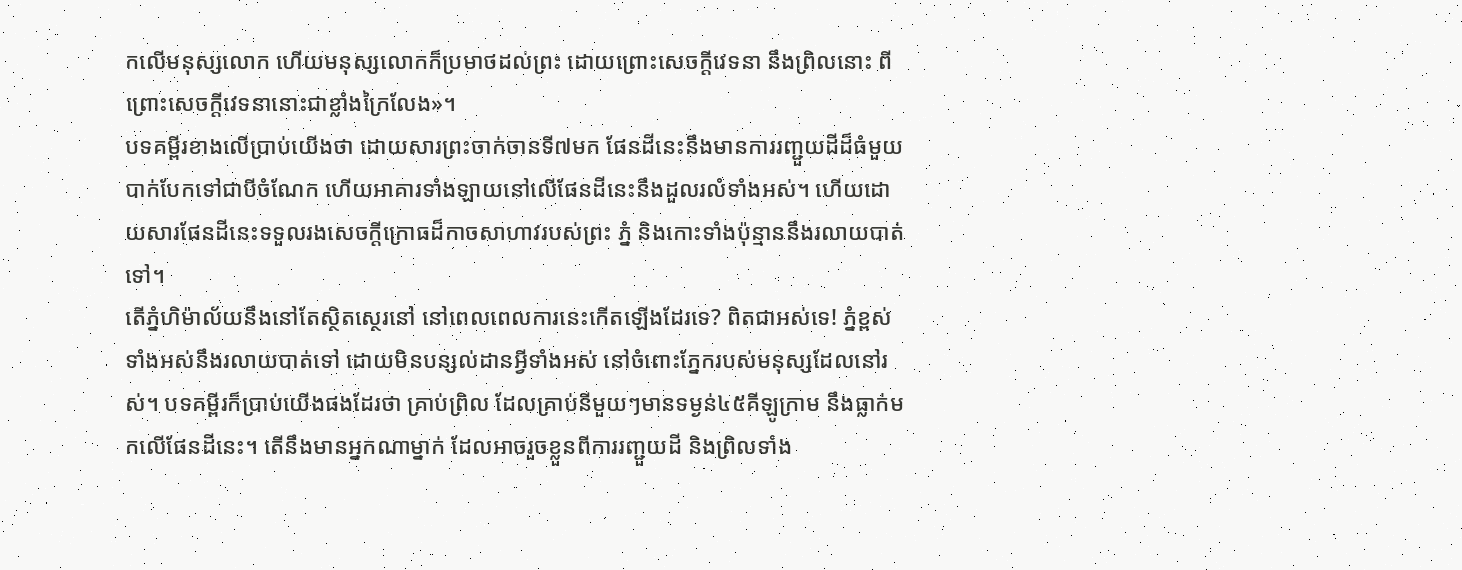កលើមនុស្សលោក ហើយមនុស្សលោកក៏ប្រមាថដល់ព្រះ ដោយព្រោះសេចក្តីវេទនា នឹងព្រិលនោះ ពីព្រោះសេចក្តីវេទនានោះជាខ្លាំងក្រៃលែង»។
បទគម្ពីរខាងលើប្រាប់យើងថា ដោយសារព្រះចាក់ចានទី៧មក ផែនដីនេះនឹងមានការរញ្ជួយដីដ៏ធំមួយ បាក់បែកទៅជាបីចំណែក ហើយអាគារទាំងឡាយនៅលើផែនដីនេះនឹងដួលរលំទាំងអស់។ ហើយដោយសារផែនដីនេះទទួលរងសេចក្តីក្រោធដ៏កាចសាហាវរបស់ព្រះ ភ្នំ និងកោះទាំងប៉ុន្មាននឹងរលាយបាត់ទៅ។
តើភ្នំហិម៉ាល័យនឹងនៅតែស្ថិតស្ថេរនៅ នៅពេលពេលការនេះកើតឡើងដែរទេ? ពិតជាអស់ទេ! ភ្នំខ្ពស់ទាំងអស់នឹងរលាយបាត់ទៅ ដោយមិនបន្សល់ដានអ្វីទាំងអស់ នៅចំពោះភ្នែករបស់មនុស្សដែលនៅរស់។ បទគម្ពីរក៏ប្រាប់យើងផងដែរថា គ្រាប់ព្រិល ដែលគ្រាប់នីមួយៗមានទម្ងន់៤៥គីឡូក្រាម នឹងធ្លាក់មកលើផែនដីនេះ។ តើនឹងមានអ្នកណាម្នាក់ ដែលអាចរួចខ្លួនពីការរញ្ជួយដី និងព្រិលទាំង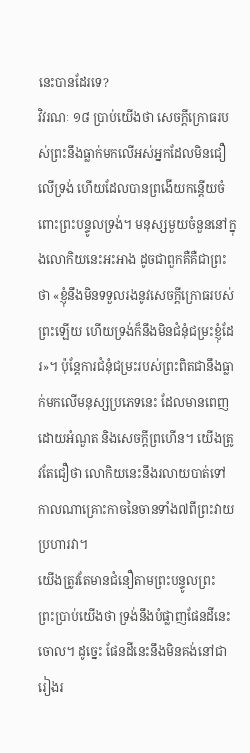នេះបានដែរទេ?
វិវរណៈ ១៨ ប្រាប់យើងថា សេចក្តីក្រោធរបស់ព្រះនឹងធ្លាក់មកលើអស់អ្នកដែលមិនជឿលើទ្រង់ ហើយដែលបានព្រងើយកន្តើយចំពោះព្រះបន្ទូលទ្រង់។ មនុស្សមួយចំនួននៅក្នុងលោកិយនេះអះអាង ដូចជាពួកគឺគឺជាព្រះថា «ខ្ញុំនឹងមិនទទួលរងនូវសេចក្តីក្រោធរបស់ព្រះឡើយ ហើយទ្រង់ក៏នឹងមិនជំនុំជម្រះខ្ញុំដែរ»។ ប៉ុន្តែការជំនុំជម្រះរបស់ព្រះពិតជានឹងធ្លាក់មកលើមនុស្សប្រភេទនេះ ដែលមានពេញដោយអំណួត និងសេចក្តីព្រហើន។ យើងត្រូវតែជឿថា លោកិយនេះនឹងរលាយបាត់ទៅ កាលណាគ្រោះកាចនៃចានទាំង៧ពីព្រះវាយប្រហារវា។
យើងត្រូវតែមានជំនឿតាមព្រះបន្ទូលព្រះ
ព្រះប្រាប់យើងថា ទ្រង់នឹងបំផ្លាញផែនដីនេះចោល។ ដូច្នេះ ផែនដីនេះនឹងមិនគង់នៅជារៀងរ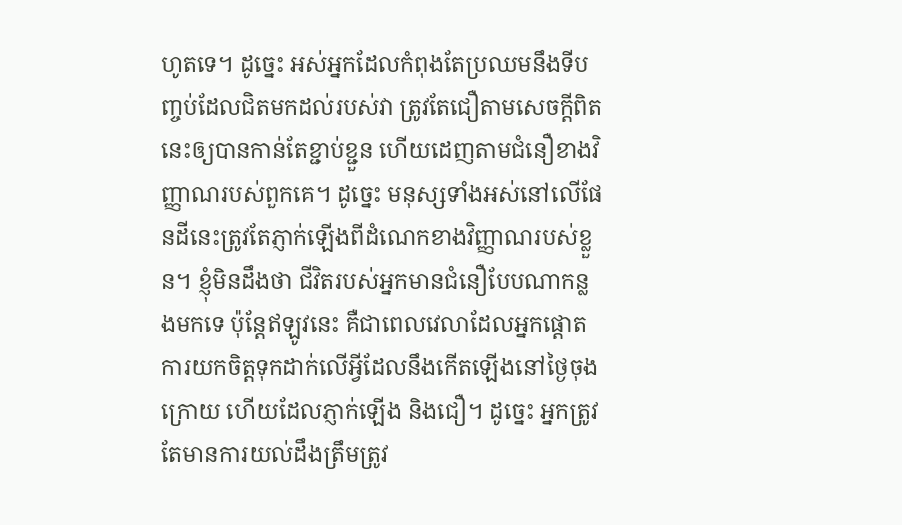ហូតទេ។ ដូច្នេះ អស់អ្នកដែលកំពុងតែប្រឈមនឹងទីបញ្ចប់ដែលជិតមកដល់របស់វា ត្រូវតែជឿតាមសេចក្តីពិតនេះឲ្យបានកាន់តែខ្ជាប់ខ្ជួន ហើយដេញតាមជំនឿខាងវិញ្ញាណរបស់ពួកគេ។ ដូច្នេះ មនុស្សទាំងអស់នៅលើផែនដីនេះត្រូវតែភ្ញាក់ឡើងពីដំណេកខាងវិញ្ញាណរបស់ខ្លួន។ ខ្ញុំមិនដឹងថា ជីវិតរបស់អ្នកមានជំនឿបែបណាកន្លងមកទេ ប៉ុន្តែឥឡូវនេះ គឺជាពេលវេលាដែលអ្នកផ្តោតការយកចិត្តទុកដាក់លើអ្វីដែលនឹងកើតឡើងនៅថ្ងៃចុងក្រោយ ហើយដែលភ្ញាក់ឡើង និងជឿ។ ដូច្នេះ អ្នកត្រូវតែមានការយល់ដឹងត្រឹមត្រូវ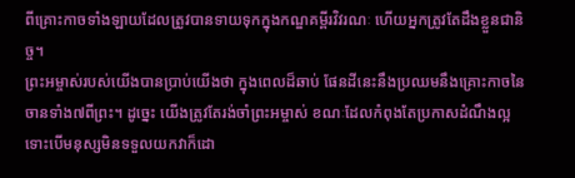ពីគ្រោះកាចទាំងឡាយដែលត្រូវបានទាយទុកក្នុងកណ្ឌគម្ពីរវិវរណៈ ហើយអ្នកត្រូវតែដឹងខ្លួនជានិច្ច។
ព្រះអម្ចាស់របស់យើងបានប្រាប់យើងថា ក្នុងពេលដ៏ឆាប់ ផែនដីនេះនឹងប្រឈមនឹងគ្រោះកាចនៃចានទាំង៧ពីព្រះ។ ដូច្នេះ យើងត្រូវតែរង់ចាំព្រះអម្ចាស់ ខណៈដែលកំពុងតែប្រកាសដំណឹងល្អ ទោះបើមនុស្សមិនទទួលយកវាក៏ដោ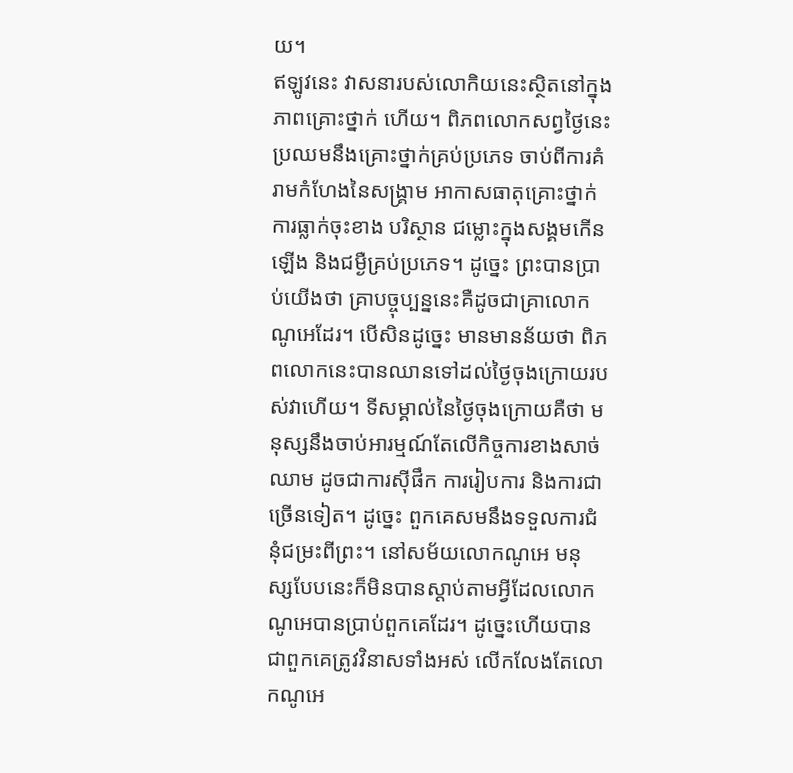យ។
ឥឡូវនេះ វាសនារបស់លោកិយនេះស្ថិតនៅក្នុងភាពគ្រោះថ្នាក់ ហើយ។ ពិភពលោកសព្វថ្ងៃនេះប្រឈមនឹងគ្រោះថ្នាក់គ្រប់ប្រភេទ ចាប់ពីការគំរាមកំហែងនៃសង្រ្គាម អាកាសធាតុគ្រោះថ្នាក់ ការធ្លាក់ចុះខាង បរិស្ថាន ជម្លោះក្នុងសង្គមកើនឡើង និងជម្ងឺគ្រប់ប្រភេទ។ ដូច្នេះ ព្រះបានប្រាប់យើងថា គ្រាបច្ចុប្បន្ននេះគឺដូចជាគ្រាលោកណូអេដែរ។ បើសិនដូច្នេះ មានមានន័យថា ពិភពលោកនេះបានឈានទៅដល់ថ្ងៃចុងក្រោយរបស់វាហើយ។ ទីសម្គាល់នៃថ្ងៃចុងក្រោយគឺថា មនុស្សនឹងចាប់អារម្មណ៍តែលើកិច្ចការខាងសាច់ឈាម ដូចជាការស៊ីផឹក ការរៀបការ និងការជាច្រើនទៀត។ ដូច្នេះ ពួកគេសមនឹងទទួលការជំនុំជម្រះពីព្រះ។ នៅសម័យលោកណូអេ មនុស្សបែបនេះក៏មិនបានស្តាប់តាមអ្វីដែលលោកណូអេបានប្រាប់ពួកគេដែរ។ ដូច្នេះហើយបានជាពួកគេត្រូវវិនាសទាំងអស់ លើកលែងតែលោកណូអេ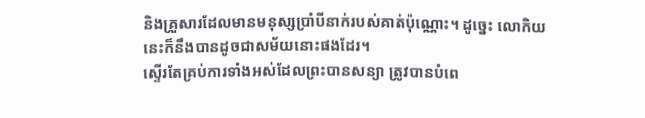និងគ្រួសារដែលមានមនុស្សប្រាំបីនាក់របស់គាត់ប៉ុណ្ណោះ។ ដូច្នេះ លោកិយនេះក៏នឹងបានដូចជាសម័យនោះផងដែរ។
ស្ទើរតែគ្រប់ការទាំងអស់ដែលព្រះបានសន្យា ត្រូវបានបំពេ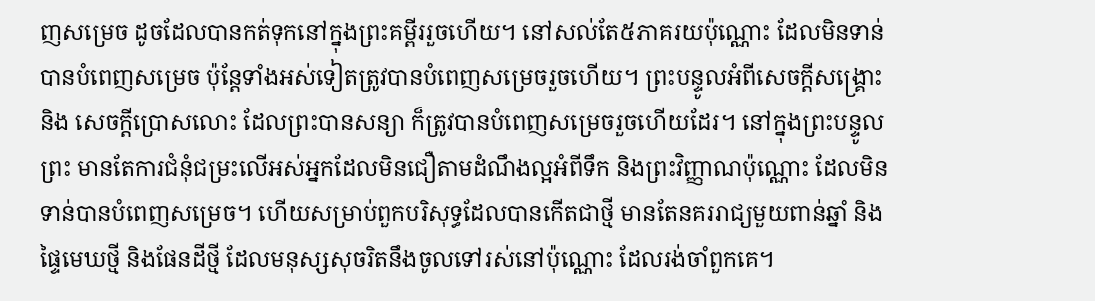ញសម្រេច ដូចដែលបានកត់ទុកនៅក្នុងព្រះគម្ពីររួចហើយ។ នៅសល់តែ៥ភាគរយប៉ុណ្ណោះ ដែលមិនទាន់បានបំពេញសម្រេច ប៉ុន្តែទាំងអស់ទៀតត្រូវបានបំពេញសម្រេចរួចហើយ។ ព្រះបន្ទូលអំពីសេចក្តីសង្រ្គោះ និង សេចក្តីប្រោសលោះ ដែលព្រះបានសន្យា ក៏ត្រូវបានបំពេញសម្រេចរួចហើយដែរ។ នៅក្នុងព្រះបន្ទូលព្រះ មានតែការជំនុំជម្រះលើអស់អ្នកដែលមិនជឿតាមដំណឹងល្អអំពីទឹក និងព្រះវិញ្ញាណប៉ុណ្ណោះ ដែលមិនទាន់បានបំពេញសម្រេច។ ហើយសម្រាប់ពួកបរិសុទ្ធដែលបានកើតជាថ្មី មានតែនគររាជ្យមួយពាន់ឆ្នាំ និងផ្ទៃមេឃថ្មី និងផែនដីថ្មី ដែលមនុស្សសុចរិតនឹងចូលទៅរស់នៅប៉ុណ្ណោះ ដែលរង់ចាំពួកគេ។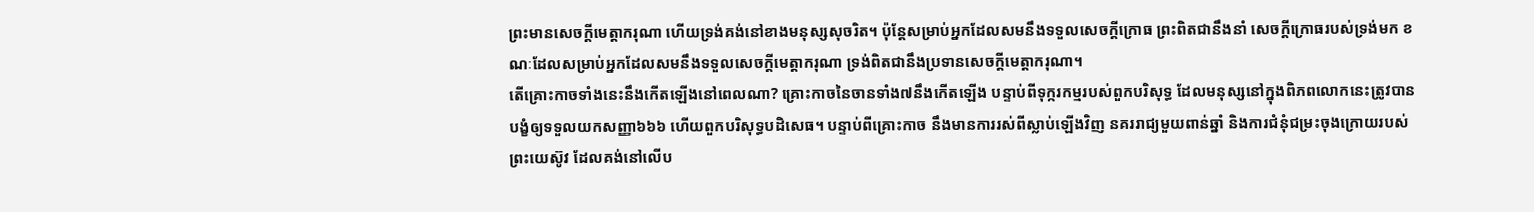ព្រះមានសេចក្តីមេត្តាករុណា ហើយទ្រង់គង់នៅខាងមនុស្សសុចរិត។ ប៉ុន្តែសម្រាប់អ្នកដែលសមនឹងទទួលសេចក្តីក្រោធ ព្រះពិតជានឹងនាំ សេចក្តីក្រោធរបស់ទ្រង់មក ខណៈដែលសម្រាប់អ្នកដែលសមនឹងទទួលសេចក្តីមេត្តាករុណា ទ្រង់ពិតជានឹងប្រទានសេចក្តីមេត្តាករុណា។
តើគ្រោះកាចទាំងនេះនឹងកើតឡើងនៅពេលណា? គ្រោះកាចនៃចានទាំង៧នឹងកើតឡើង បន្ទាប់ពីទុក្ករកម្មរបស់ពួកបរិសុទ្ធ ដែលមនុស្សនៅក្នុងពិភពលោកនេះត្រូវបានបង្ខំឲ្យទទួលយកសញ្ញា៦៦៦ ហើយពួកបរិសុទ្ធបដិសេធ។ បន្ទាប់ពីគ្រោះកាច នឹងមានការរស់ពីស្លាប់ឡើងវិញ នគររាជ្យមួយពាន់ឆ្នាំ និងការជំនុំជម្រះចុងក្រោយរបស់ព្រះយេស៊ូវ ដែលគង់នៅលើប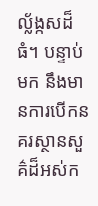ល្ល័ង្កសដ៏ធំ។ បន្ទាប់មក នឹងមានការបើកនគរស្ថានសួគ៌ដ៏អស់ក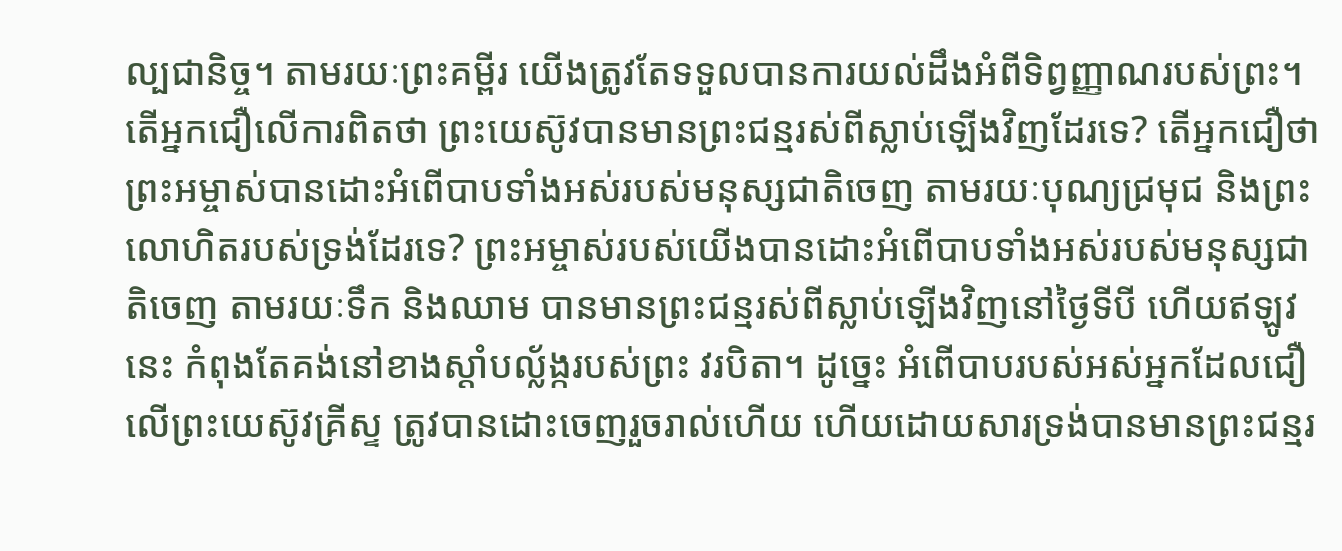ល្បជានិច្ច។ តាមរយៈព្រះគម្ពីរ យើងត្រូវតែទទួលបានការយល់ដឹងអំពីទិព្វញ្ញាណរបស់ព្រះ។
តើអ្នកជឿលើការពិតថា ព្រះយេស៊ូវបានមានព្រះជន្មរស់ពីស្លាប់ឡើងវិញដែរទេ? តើអ្នកជឿថា ព្រះអម្ចាស់បានដោះអំពើបាបទាំងអស់របស់មនុស្សជាតិចេញ តាមរយៈបុណ្យជ្រមុជ និងព្រះលោហិតរបស់ទ្រង់ដែរទេ? ព្រះអម្ចាស់របស់យើងបានដោះអំពើបាបទាំងអស់របស់មនុស្សជាតិចេញ តាមរយៈទឹក និងឈាម បានមានព្រះជន្មរស់ពីស្លាប់ឡើងវិញនៅថ្ងៃទីបី ហើយឥឡូវនេះ កំពុងតែគង់នៅខាងស្តាំបល្ល័ង្ករបស់ព្រះ វរបិតា។ ដូច្នេះ អំពើបាបរបស់អស់អ្នកដែលជឿលើព្រះយេស៊ូវគ្រីស្ទ ត្រូវបានដោះចេញរួចរាល់ហើយ ហើយដោយសារទ្រង់បានមានព្រះជន្មរ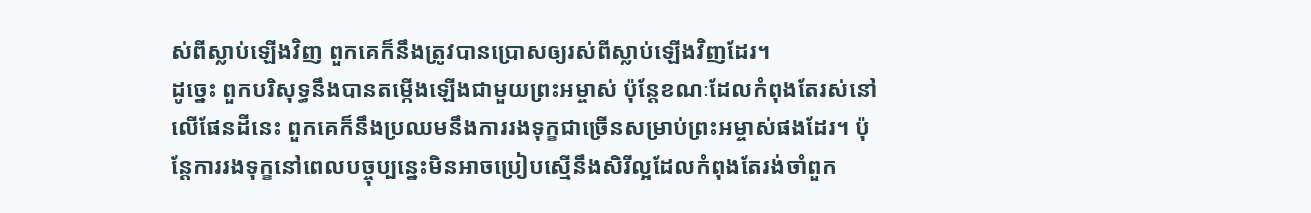ស់ពីស្លាប់ឡើងវិញ ពួកគេក៏នឹងត្រូវបានប្រោសឲ្យរស់ពីស្លាប់ឡើងវិញដែរ។
ដូច្នេះ ពួកបរិសុទ្ធនឹងបានតម្កើងឡើងជាមួយព្រះអម្ចាស់ ប៉ុន្តែខណៈដែលកំពុងតែរស់នៅលើផែនដីនេះ ពួកគេក៏នឹងប្រឈមនឹងការរងទុក្ខជាច្រើនសម្រាប់ព្រះអម្ចាស់ផងដែរ។ ប៉ុន្តែការរងទុក្ខនៅពេលបច្ចុប្បន្នេះមិនអាចប្រៀបស្មើនឹងសិរីល្អដែលកំពុងតែរង់ចាំពួក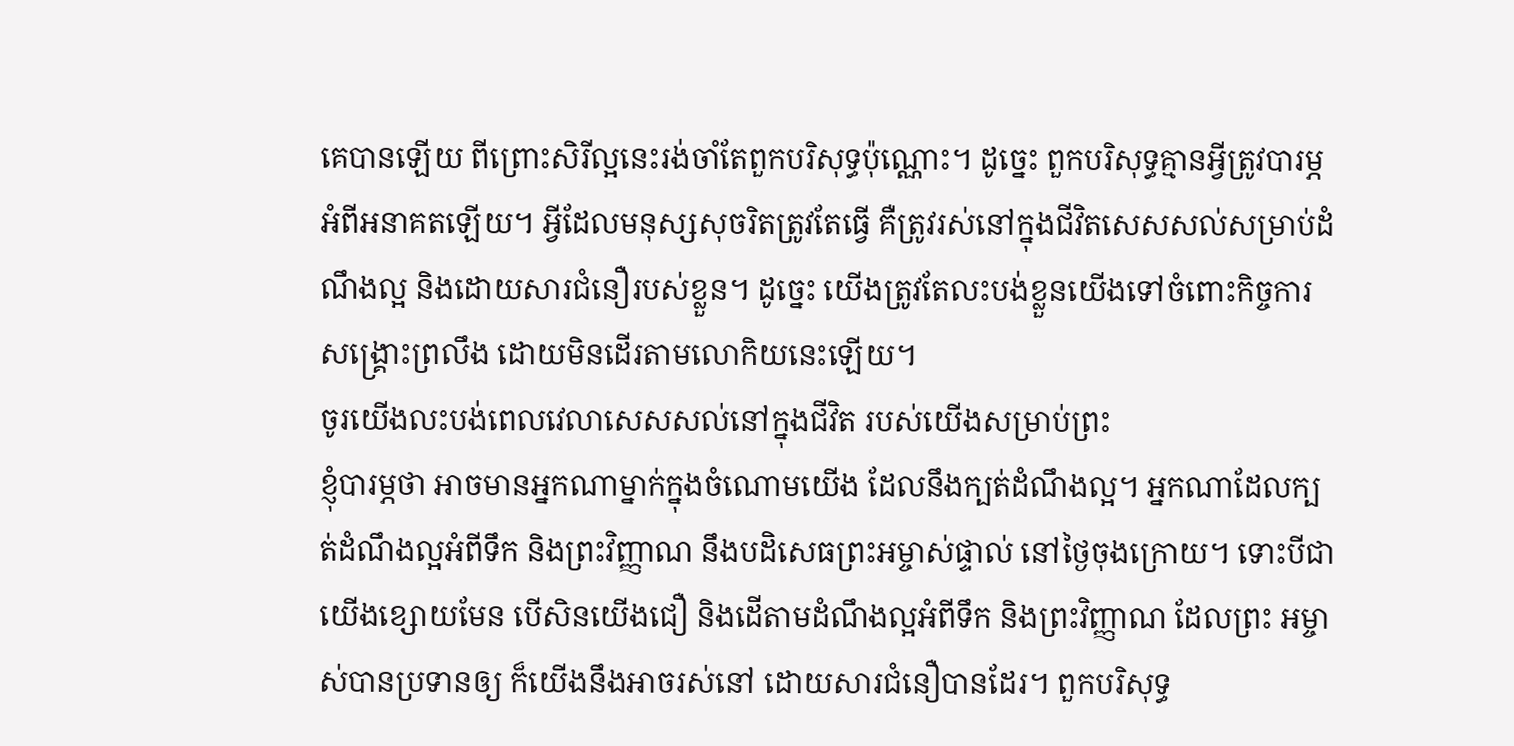គេបានឡើយ ពីព្រោះសិរីល្អនេះរង់ចាំតែពួកបរិសុទ្ធប៉ុណ្ណោះ។ ដូច្នេះ ពួកបរិសុទ្ធគ្មានអ្វីត្រូវបារម្ភអំពីអនាគតឡើយ។ អ្វីដែលមនុស្សសុចរិតត្រូវតែធ្វើ គឺត្រូវរស់នៅក្នុងជីវិតសេសសល់សម្រាប់ដំណឹងល្អ និងដោយសារជំនឿរបស់ខ្លួន។ ដូច្នេះ យើងត្រូវតែលះបង់ខ្លួនយើងទៅចំពោះកិច្ចការសង្រ្គោះព្រលឹង ដោយមិនដើរតាមលោកិយនេះឡើយ។
ចូរយើងលះបង់ពេលវេលាសេសសល់នៅក្នុងជីវិត របស់យើងសម្រាប់ព្រះ
ខ្ញុំបារម្ភថា អាចមានអ្នកណាម្នាក់ក្នុងចំណោមយើង ដែលនឹងក្បត់ដំណឹងល្អ។ អ្នកណាដែលក្បត់ដំណឹងល្អអំពីទឹក និងព្រះវិញ្ញាណ នឹងបដិសេធព្រះអម្ចាស់ផ្ទាល់ នៅថ្ងៃចុងក្រោយ។ ទោះបីជាយើងខ្សោយមែន បើសិនយើងជឿ និងដើតាមដំណឹងល្អអំពីទឹក និងព្រះវិញ្ញាណ ដែលព្រះ អម្ចាស់បានប្រទានឲ្យ ក៏យើងនឹងអាចរស់នៅ ដោយសារជំនឿបានដែរ។ ពួកបរិសុទ្ធ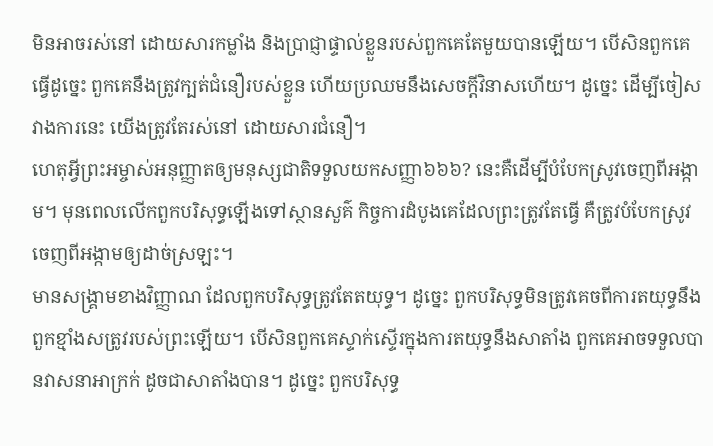មិនអាចរស់នៅ ដោយសារកម្លាំង និងប្រាជ្ញាផ្ទាល់ខ្លួនរបស់ពួកគេតែមួយបានឡើយ។ បើសិនពួកគេធ្វើដូច្នេះ ពួកគេនឹងត្រូវក្បត់ជំនឿរបស់ខ្លួន ហើយប្រឈមនឹងសេចក្តីវិនាសហើយ។ ដូច្នេះ ដើម្បីចៀសវាងការនេះ យើងត្រូវតែរស់នៅ ដោយសារជំនឿ។
ហេតុអ្វីព្រះអម្ចាស់អនុញ្ញាតឲ្យមនុស្សជាតិទទួលយកសញ្ញា៦៦៦? នេះគឺដើម្បីបំបែកស្រូវចេញពីអង្កាម។ មុនពេលលើកពួកបរិសុទ្ធឡើងទៅស្ថានសួគ៌ កិច្ចការដំបូងគេដែលព្រះត្រូវតែធ្វើ គឺត្រូវបំបែកស្រូវចេញពីអង្កាមឲ្យដាច់ស្រឡះ។
មានសង្រ្គាមខាងវិញ្ញាណ ដែលពួកបរិសុទ្ធត្រូវតែតយុទ្ធ។ ដូច្នេះ ពួកបរិសុទ្ធមិនត្រូវគេចពីការតយុទ្ធនឹងពួកខ្មាំងសត្រូវរបស់ព្រះឡើយ។ បើសិនពួកគេស្ទាក់ស្ទើរក្នុងការតយុទ្ធនឹងសាតាំង ពួកគេអាចទទួលបានវាសនាអាក្រក់ ដូចជាសាតាំងបាន។ ដូច្នេះ ពួកបរិសុទ្ធ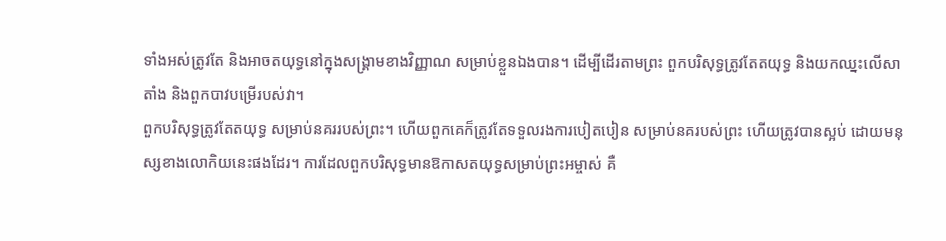ទាំងអស់ត្រូវតែ និងអាចតយុទ្ធនៅក្នុងសង្រ្គាមខាងវិញ្ញាណ សម្រាប់ខ្លួនឯងបាន។ ដើម្បីដើរតាមព្រះ ពួកបរិសុទ្ធត្រូវតែតយុទ្ធ និងយកឈ្នះលើសាតាំង និងពួកបាវបម្រើរបស់វា។
ពួកបរិសុទ្ធត្រូវតែតយុទ្ធ សម្រាប់នគររបស់ព្រះ។ ហើយពួកគេក៏ត្រូវតែទទួលរងការបៀតបៀន សម្រាប់នគរបស់ព្រះ ហើយត្រូវបានស្អប់ ដោយមនុស្សខាងលោកិយនេះផងដែរ។ ការដែលពួកបរិសុទ្ធមានឱកាសតយុទ្ធសម្រាប់ព្រះអម្ចាស់ គឺ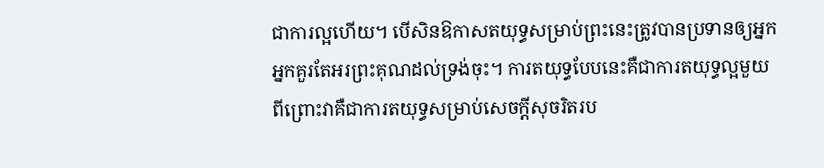ជាការល្អហើយ។ បើសិនឱកាសតយុទ្ធសម្រាប់ព្រះនេះត្រូវបានប្រទានឲ្យអ្នក អ្នកគួរតែអរព្រះគុណដល់ទ្រង់ចុះ។ ការតយុទ្ធបែបនេះគឺជាការតយុទ្ធល្អមួយ ពីព្រោះវាគឺជាការតយុទ្ធសម្រាប់សេចក្តីសុចរិតរប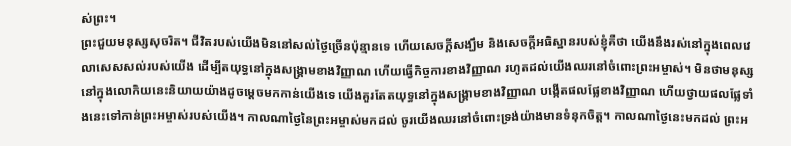ស់ព្រះ។
ព្រះជួយមនុស្សសុចរិត។ ជីវិតរបស់យើងមិននៅសល់ថ្ងៃច្រើនប៉ុន្មានទេ ហើយសេចក្តីសង្ឃឹម និងសេចក្តីអធិស្ឋានរបស់ខ្ញុំគឺថា យើងនឹងរស់នៅក្នុងពេលវេលាសេសសល់របស់យើង ដើម្បីតយុទ្ធនៅក្នុងសង្រ្គាមខាងវិញ្ញាណ ហើយធ្វើកិច្ចការខាងវិញ្ញាណ រហូតដល់យើងឈរនៅចំពោះព្រះអម្ចាស់។ មិនថាមនុស្សនៅក្នុងលោកិយនេះនិយាយយ៉ាងដូចម្តេចមកកាន់យើងទេ យើងគួរតែតយុទ្ធនៅក្នុងសង្រ្គាមខាងវិញ្ញាណ បង្កើតផលផ្លែខាងវិញ្ញាណ ហើយថ្វាយផលផ្លែទាំងនេះទៅកាន់ព្រះអម្ចាស់របស់យើង។ កាលណាថ្ងៃនៃព្រះអម្ចាស់មកដល់ ចូរយើងឈរនៅចំពោះទ្រង់យ៉ាងមានទំនុកចិត្ត។ កាលណាថ្ងៃនេះមកដល់ ព្រះអ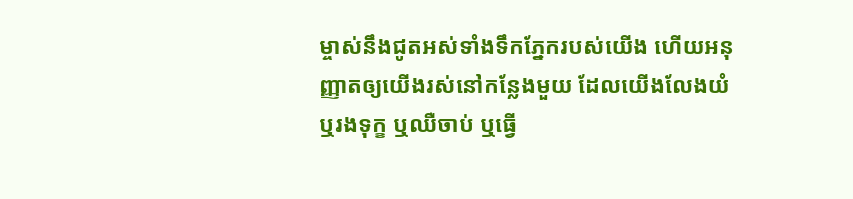ម្ចាស់នឹងជូតអស់ទាំងទឹកភ្នែករបស់យើង ហើយអនុញ្ញាតឲ្យយើងរស់នៅកន្លែងមួយ ដែលយើងលែងយំ ឬរងទុក្ខ ឬឈឺចាប់ ឬធ្វើ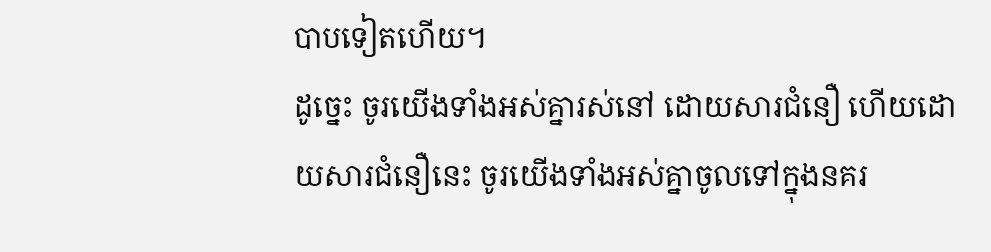បាបទៀតហើយ។
ដូច្នេះ ចូរយើងទាំងអស់គ្នារស់នៅ ដោយសារជំនឿ ហើយដោយសារជំនឿនេះ ចូរយើងទាំងអស់គ្នាចូលទៅក្នុងនគរ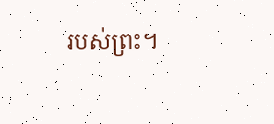របស់ព្រះ។